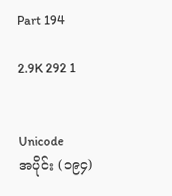Part 194

2.9K 292 1


Unicode
အပိုင်း (၁၉၄)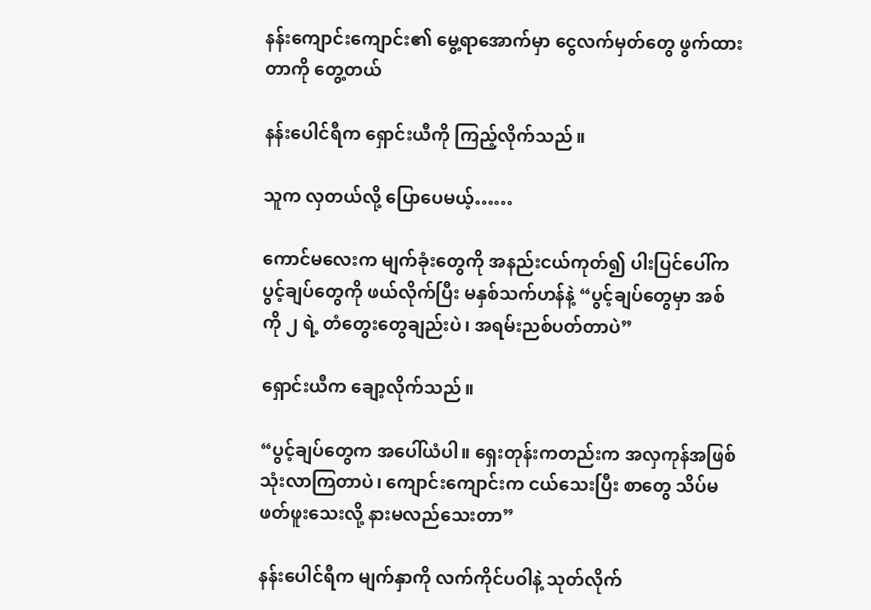နန်းကျောင်းကျောင်း၏ မွေ့ရာအောက်မှာ ငွေလက်မှတ်တွေ ဖွက်ထားတာကို တွေ့တယ်

နန်းပေါင်ရီက ရှောင်းယီကို ကြည့်လိုက်သည်။

သူက လှတယ်လို့ ပြောပေမယ့်……

ကောင်မလေးက မျက်ခုံးတွေကို အနည်းငယ်ကုတ်၍ ပါးပြင်ပေါ်က ပွင့်ချပ်တွေကို ဖယ်လိုက်ပြီး မနှစ်သက်ဟန်နဲ့ “ပွင့်ချပ်တွေမှာ အစ်ကို ၂ ရဲ့ တံတွေးတွေချည်းပဲ၊ အရမ်းညစ်ပတ်တာပဲ”

ရှောင်းယီက ချော့လိုက်သည်။

“ပွင့်ချပ်တွေက အပေါ်ယံပါ။ ရှေးတုန်းကတည်းက အလှကုန်အဖြစ် သုံးလာကြတာပဲ၊ ကျောင်းကျောင်းက ငယ်သေးပြီး စာတွေ သိပ်မဖတ်ဖူးသေးလို့ နားမလည်သေးတာ”

နန်းပေါင်ရီက မျက်နှာကို လက်ကိုင်ပဝါနဲ့ သုတ်လိုက်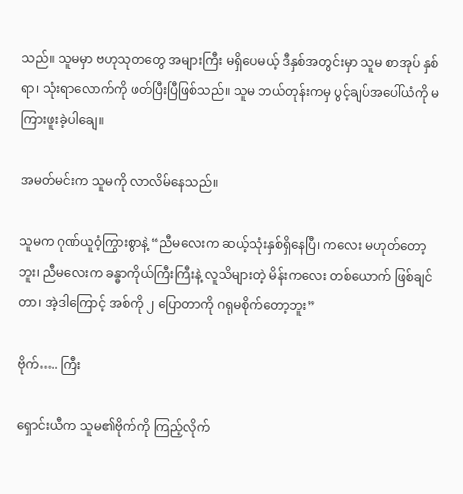သည်။ သူမမှာ ဗဟုသုတတွေ အများကြီး မရှိပေမယ့် ဒီနှစ်အတွင်းမှာ သူမ စာအုပ် နှစ်ရာ၊ သုံးရာလောက်ကို ဖတ်ပြီးပြီဖြစ်သည်။ သူမ ဘယ်တုန်းကမှ ပွင့်ချပ်အပေါ်ယံကို မကြားဖူးခဲ့ပါချေ။

အမတ်မင်းက သူမကို လာလိမ်နေသည်။

သူမက ဂုဏ်ယူဝံ့ကြွားစွာနဲ့ “ညီမလေးက ဆယ့်သုံးနှစ်ရှိနေပြီ၊ ကလေး မဟုတ်တော့ဘူး၊ ညီမလေးက ခန္ဓာကိုယ်ကြီးကြီးနဲ့ လူသိများတဲ့ မိန်းကလေး တစ်ယောက် ဖြစ်ချင်တာ၊ အဲ့ဒါကြောင့် အစ်ကို ၂ ပြောတာကို ဂရုမစိုက်တော့ဘူး”

ဗိုက်….. ကြီး

ရှောင်းယီက သူမ၏ဗိုက်ကို ကြည့်လိုက်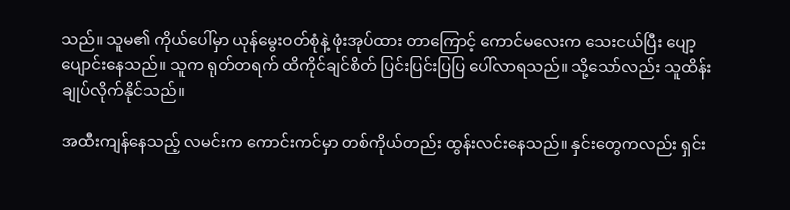သည်။ သူမ၏ ကိုယ်ပေါ်မှာ ယုန်မွေးဝတ်စုံနဲ့ ဖုံးအုပ်ထား တာကြောင့် ကောင်မလေးက သေးငယ်ပြီး ပျော့ပျောင်းနေသည်။ သူက ရုတ်တရက် ထိကိုင်ချင်စိတ် ပြင်းပြင်းပြပြ ပေါ်လာရသည်။ သို့သော်လည်း သူထိန်းချုပ်လိုက်နိုင်သည်။

အထီးကျန်နေသည့် လမင်းက ကောင်းကင်မှာ တစ်ကိုယ်တည်း ထွန်းလင်းနေသည်။ နှင်းတွေကလည်း ရှင်း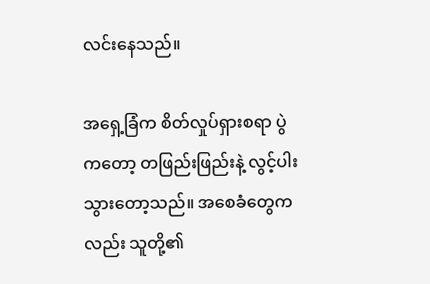လင်းနေသည်။

အရှေ့ခြံက စိတ်လှုပ်ရှားစရာ ပွဲကတော့ တဖြည်းဖြည်းနဲ့ လွင့်ပါးသွားတော့သည်။ အစေခံတွေကလည်း သူတို့၏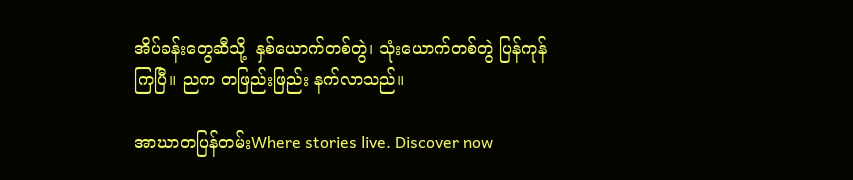အိပ်ခန်းတွေဆီသို့  နှစ်ယောက်တစ်တွဲ၊ သုံးယောက်တစ်တွဲ ပြန်ကုန်ကြပြီ။ ညက တဖြည်းဖြည်း နက်လာသည်။

အာဃာတပြန်တမ်းWhere stories live. Discover now